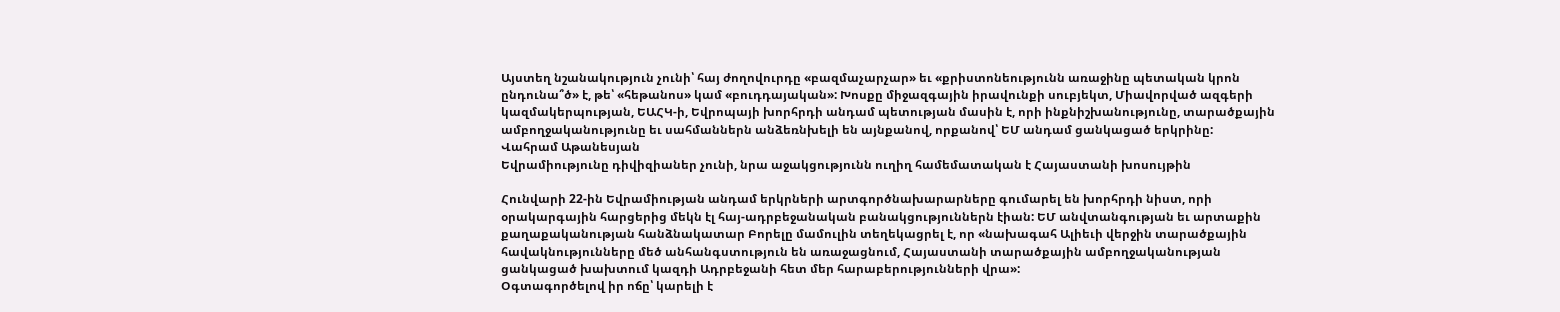Այստեղ նշանակություն չունի՝ հայ ժողովուրդը «բազմաչարչար» եւ «քրիստոնեությունն առաջինը պետական կրոն ընդունա՞ծ» է, թե՝ «հեթանոս» կամ «բուդդայական»: Խոսքը միջազգային իրավունքի սուբյեկտ, Միավորված ազգերի կազմակերպության, ԵԱՀԿ‑ի, Եվրոպայի խորհրդի անդամ պետության մասին է, որի ինքնիշխանությունը, տարածքային ամբողջականությունը եւ սահմաններն անձեռնխելի են այնքանով, որքանով՝ ԵՄ անդամ ցանկացած երկրինը:
Վահրամ Աթանեսյան
Եվրամիությունը դիվիզիաներ չունի, նրա աջակցությունն ուղիղ համեմատական է Հայաստանի խոսույթին

Հունվարի 22-ին Եվրամիության անդամ երկրների արտգործնախարարները գումարել են խորհրդի նիստ, որի օրակարգային հարցերից մեկն էլ հայ-ադրբեջանական բանակցություններն էիան: ԵՄ անվտանգության եւ արտաքին քաղաքականության հանձնակատար Բորելը մամուլին տեղեկացրել է, որ «նախագահ Ալիեւի վերջին տարածքային հավակնությունները մեծ անհանգստություն են առաջացնում, Հայաստանի տարածքային ամբողջականության ցանկացած խախտում կազդի Ադրբեջանի հետ մեր հարաբերությունների վրա»:
Օգտագործելով իր ոճը՝ կարելի է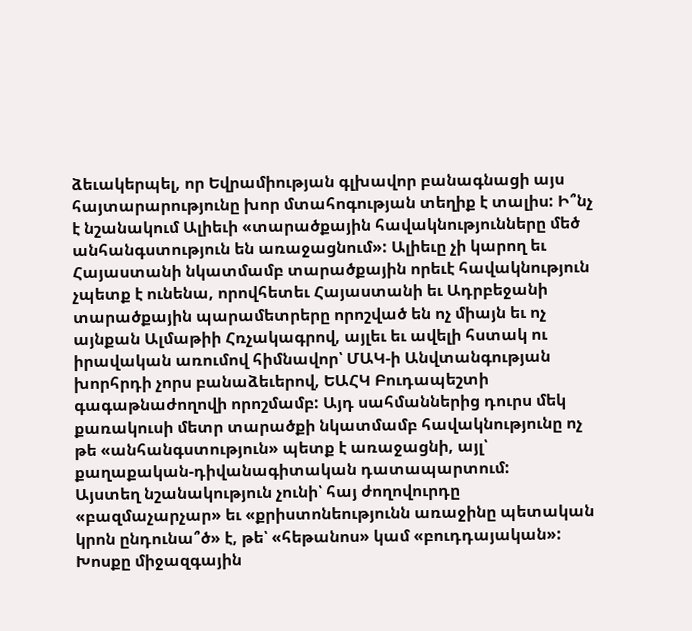ձեւակերպել, որ Եվրամիության գլխավոր բանագնացի այս հայտարարությունը խոր մտահոգության տեղիք է տալիս: Ի՞նչ է նշանակում Ալիեւի «տարածքային հավակնությունները մեծ անհանգստություն են առաջացնում»: Ալիեւը չի կարող եւ Հայաստանի նկատմամբ տարածքային որեւէ հավակնություն չպետք է ունենա, որովհետեւ Հայաստանի եւ Ադրբեջանի տարածքային պարամետրերը որոշված են ոչ միայն եւ ոչ այնքան Ալմաթիի Հռչակագրով, այլեւ եւ ավելի հստակ ու իրավական առումով հիմնավոր՝ ՄԱԿ‑ի Անվտանգության խորհրդի չորս բանաձեւերով, ԵԱՀԿ Բուդապեշտի գագաթնաժողովի որոշմամբ: Այդ սահմաններից դուրս մեկ քառակուսի մետր տարածքի նկատմամբ հավակնությունը ոչ թե «անհանգստություն» պետք է առաջացնի, այլ՝ քաղաքական-դիվանագիտական դատապարտում:
Այստեղ նշանակություն չունի՝ հայ ժողովուրդը «բազմաչարչար» եւ «քրիստոնեությունն առաջինը պետական կրոն ընդունա՞ծ» է, թե՝ «հեթանոս» կամ «բուդդայական»: Խոսքը միջազգային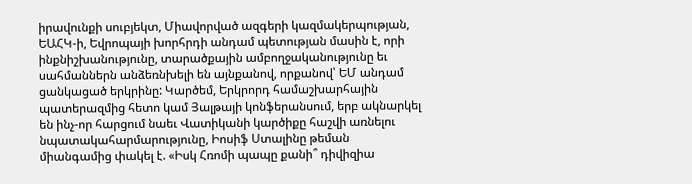իրավունքի սուբյեկտ, Միավորված ազգերի կազմակերպության, ԵԱՀԿ‑ի, Եվրոպայի խորհրդի անդամ պետության մասին է, որի ինքնիշխանությունը, տարածքային ամբողջականությունը եւ սահմաններն անձեռնխելի են այնքանով, որքանով՝ ԵՄ անդամ ցանկացած երկրինը: Կարծեմ, Երկրորդ համաշխարհային պատերազմից հետո կամ Յալթայի կոնֆերանսում, երբ ակնարկել են ինչ-որ հարցում նաեւ Վատիկանի կարծիքը հաշվի առնելու նպատակահարմարությունը, Իոսիֆ Ստալինը թեման միանգամից փակել է. «Իսկ Հռոմի պապը քանի՞ դիվիզիա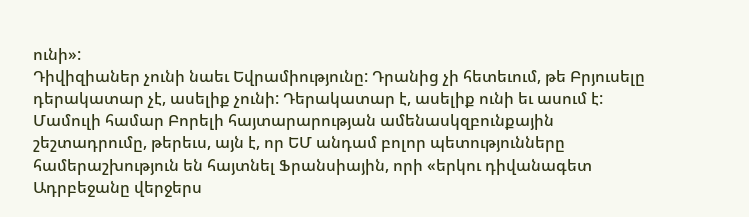ունի»:
Դիվիզիաներ չունի նաեւ Եվրամիությունը: Դրանից չի հետեւում, թե Բրյուսելը դերակատար չէ, ասելիք չունի: Դերակատար է, ասելիք ունի եւ ասում է: Մամուլի համար Բորելի հայտարարության ամենասկզբունքային շեշտադրումը, թերեւս, այն է, որ ԵՄ անդամ բոլոր պետությունները համերաշխություն են հայտնել Ֆրանսիային, որի «երկու դիվանագետ Ադրբեջանը վերջերս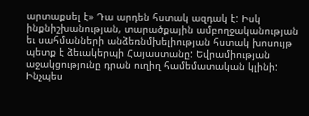արտաքսել է» Դա արդեն հստակ ազդակ է: Իսկ ինքնիշխանության, տարածքային ամբողջականության եւ սահմանների անձեռնմխելիության հստակ խոսույթ պետք է ձեւակերպի Հայաստանը: Եվրամիության աջակցությունը դրան ուղիղ համեմատական կլինի: Ինչպես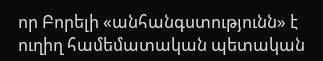որ Բորելի «անհանգստությունն» է ուղիղ համեմատական պետական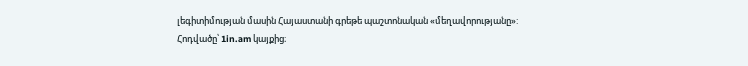լեգիտիմության մասին Հայաստանի գրեթե պաշտոնական «մեղավորությանը»:
Հոդվածը՝ 1in.am կայքից։